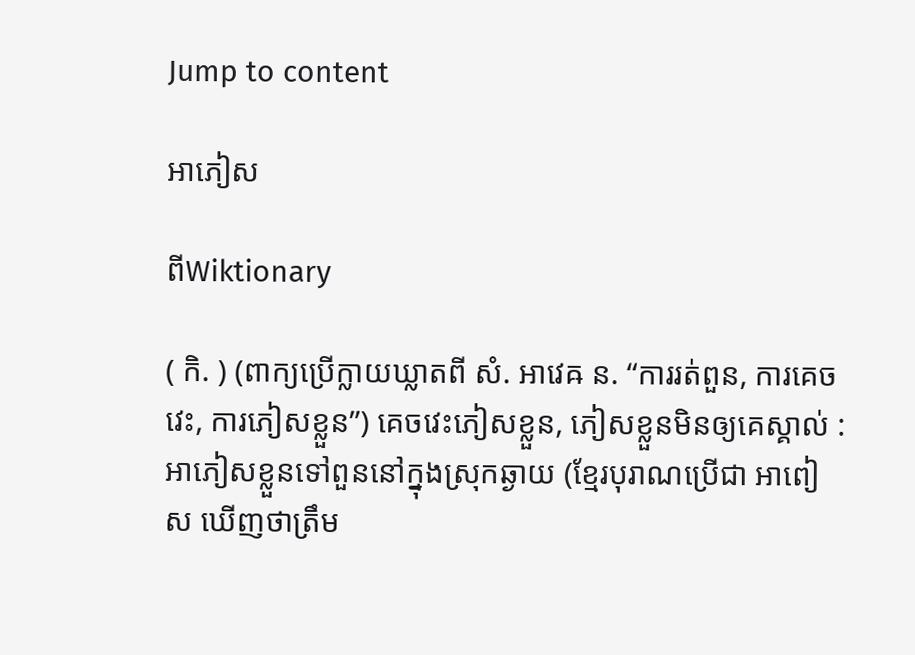Jump to content

អាភៀស

ពីWiktionary

( កិ. ) (ពាក្យប្រើក្លាយឃ្លាតពី សំ. អាវេឝ ន. “ការរត់ពួន, ការគេចវេះ, ការភៀសខ្លួន”) គេចវេះភៀសខ្លួន, ភៀសខ្លួនមិនឲ្យគេស្គាល់ : អាភៀសខ្លួនទៅពួននៅក្នុងស្រុកឆ្ងាយ (ខ្មែរបុរាណប្រើជា អាពៀស ឃើញថាត្រឹម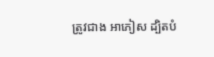ត្រូវជាង អាភៀស ដ្បិតបំ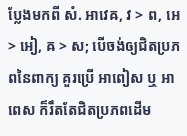ប្លែងមកពី សំ. អាវេឝ, វ > ព, អេ > អៀ, ឝ > ស; បើចង់ឲ្យជិតប្រភពនៃពាក្យ គួរប្រើ អាពៀស ឬ អាពេស ក៏រឹតតែជិតប្រភពដើម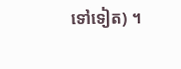ទៅទៀត) ។